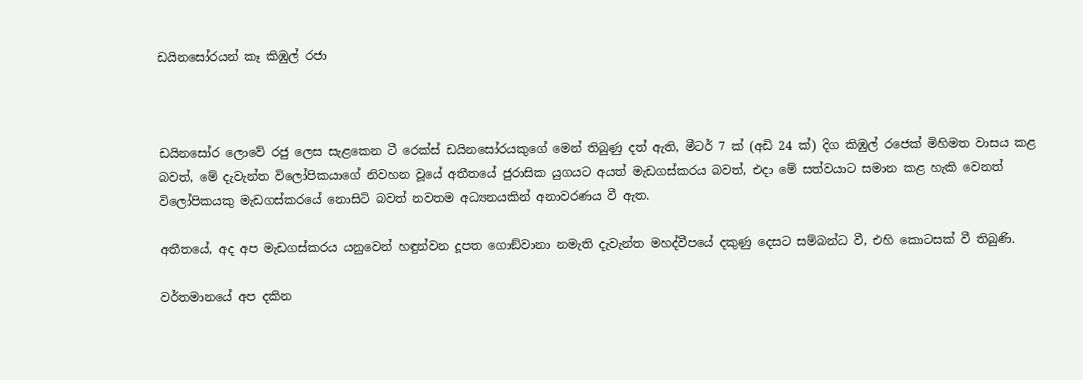ඩයිනසෝරයන් කෑ කිඹුල් රජා



ඩයිනසෝර ලොවේ රජු ලෙස සැළකෙන ටී රෙක්ස් ඩයිනසෝරයකුගේ මෙන් තිබුණු දත් ඇති, මීටර් 7 ක් (අඩි 24 ක්) දිග කිඹුල් රජෙක් මිහිමත වාසය කළ බවත්, මේ දැවැන්ත විලෝපිකයාගේ නිවහන වූයේ අතීතයේ ජුරාසික යුගයට අයත් මැඩගස්කරය බවත්, එදා මේ සත්වයාට සමාන කළ හැකි වෙනත් විලෝපිකයකු මැඩගස්කරයේ නොසිටි බවත් නවතම අධ්‍යනයකින් අනාවරණය වී ඇත.

අතීතයේ, අද අප මැඩගස්කරය යනුවෙන් හඳුන්වන දූපත ගොඞ්වානා නමැති දැවැන්ත මහද්වීපයේ දකුණු දෙසට සම්බන්ධ වී, එහි කොටසක් වී තිබුණි.

වර්තමානයේ අප දකින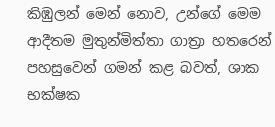කිඹුලන් මෙන් නොව, උන්ගේ මෙම ආදීතම මුතුන්මිත්තා ගාත්‍රා හතරෙන් පහසුවෙන් ගමන් කළ බවත්, ශාක භක්ෂක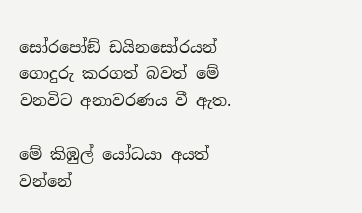සෝරපෝඞ් ඩයිනසෝරයන් ගොදුරු කරගත් බවත් මේ වනවිට අනාවරණය වී ඇත.

මේ කිඹුල් යෝධයා අයත් වන්නේ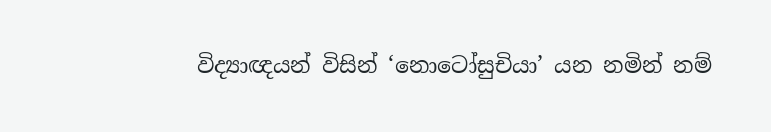විද්‍යාඥයන් විසින් ‘නොටෝසුචියා’ යන නමින් නම්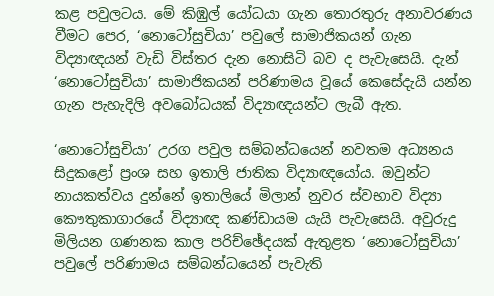කළ පවුලටය. මේ කිඹුල් යෝධයා ගැන තොරතුරු අනාවරණය වීමට පෙර, ‘නොටෝසුචියා’ පවුලේ සාමාජිකයන් ගැන විද්‍යාඥයන් වැඩි විස්තර දැන නොසිටි බව ද පැවැසෙයි. දැන් ‘නොටෝසුචියා’ සාමාජිකයන් පරිණාමය වූයේ කෙසේදැයි යන්න ගැන පැහැදිලි අවබෝධයක් විද්‍යාඥයන්ට ලැබී ඇත.

‘නොටෝසුචියා’ උරග පවුල සම්බන්ධයෙන් නවතම අධ්‍යනය සිදුකළෝ ප්‍රංශ සහ ඉතාලි ජාතික විද්‍යාඥයෝය. ඔවුන්ට නායකත්වය දුන්නේ ඉතාලියේ මිලාන් නුවර ස්වභාව විද්‍යා කෞතුකාගාරයේ විද්‍යාඥ කණ්ඩායම යැයි පැවැසෙයි. අවුරුදු මිලියන ගණනක කාල පරිච්ඡේදයක් ඇතුළත ‘නොටෝසුචියා’ පවුලේ පරිණාමය සම්බන්ධයෙන් පැවැති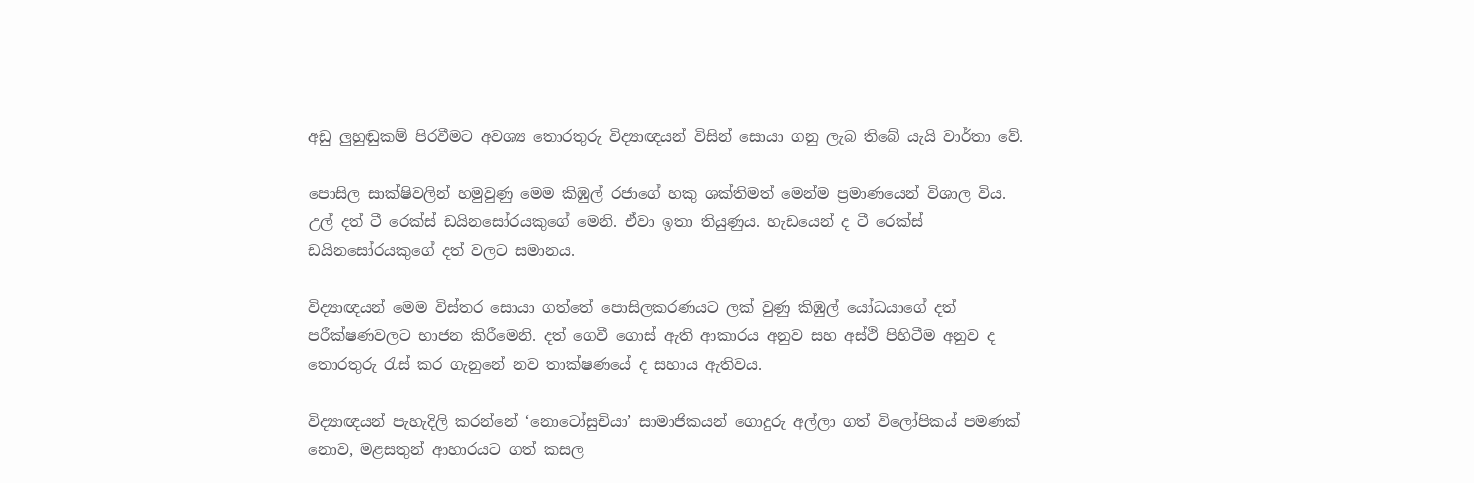අඩු ලුහුඬුකම් පිරවීමට අවශ්‍ය තොරතුරු විද්‍යාඥයන් විසින් සොයා ගනු ලැබ තිබේ යැයි වාර්තා වේ.

පොසිල සාක්ෂිවලින් හමුවුණු මෙම කිඹුල් රජාගේ හකු ශක්තිමත් මෙන්ම ප්‍රමාණයෙන් විශාල විය. උල් දත් ටී රෙක්ස් ඩයිනසෝරයකුගේ මෙනි. ඒවා ඉතා තියුණුය. හැඩයෙන් ද ටී රෙක්ස් ඩයිනසෝරයකුගේ දත් වලට සමානය.

විද්‍යාඥයන් මෙම විස්තර සොයා ගත්තේ පොසිලකරණයට ලක් වුණු කිඹුල් යෝධයාගේ දත් පරීක්ෂණවලට භාජන කිරීමෙනි. දත් ගෙවී ගොස් ඇති ආකාරය අනුව සහ අස්ථි පිහිටීම අනුව ද තොරතුරු රැස් කර ගැනුනේ නව තාක්ෂණයේ ද සහාය ඇතිවය.

විද්‍යාඥයන් පැහැදිලි කරන්නේ ‘නොටෝසුචියා’ සාමාජිකයන් ගොදුරු අල්ලා ගත් විලෝපිකය් පමණක් නොව, මළසතුන් ආහාරයට ගත් කසල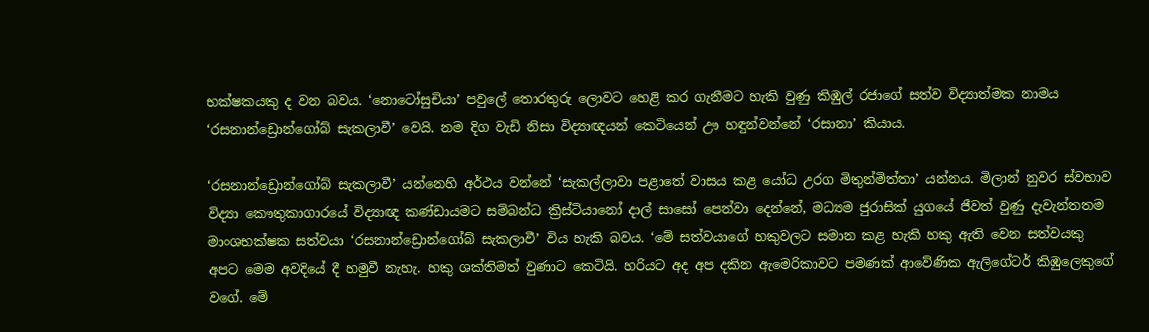භක්ෂකයකු ද වන බවය. ‘නොටෝසුචියා’ පවුලේ තොරතුරු ලොවට හෙළි කර ගැනීමට හැකි වුණු කිඹුල් රජාගේ සත්ව විද්‍යාත්මක නාමය ‘රසනාන්ඩ්‍රොන්ගෝබ් සැකලාවී’ වෙයි. නම දිග වැඩි නිසා විද්‍යාඥයන් කෙටියෙන් ඌ හඳුන්වන්නේ ‘රසානා’ කියාය.

‘රසනාන්ඩ්‍රොන්ගෝබ් සැකලාවී’ යන්නෙහි අර්ථය වන්නේ ‘සැකල්ලාවා පළාතේ වාසය කළ යෝධ උරග මිතුන්මිත්තා’ යන්නය. මිලාන් නුවර ස්වභාව විද්‍යා කෞතුකාගාරයේ විද්‍යාඥ කණ්ඩායමට සම්බන්ධ ක්‍රිස්ටියානෝ දාල් සාසෝ පෙන්වා දෙන්නේ, මධ්‍යම ජුරාසික් යුගයේ ජීවත් වුණු දැවැන්තතම මාංශභක්ෂක සත්වයා ‘රසනාන්ඩ්‍රොන්ගෝබ් සැකලාවී’ විය හැකි බවය. ‘මේ සත්වයාගේ හකුවලට සමාන කළ හැකි හකු ඇති වෙන සත්වයකු අපට මෙම අවදියේ දී හමුවී නැහැ. හකු ශක්තිමත් වුණාට කෙටියි. හරියට අද අප දකින ඇමෙරිකාවට පමණක් ආවේණික ඇලිගේටර් කිඹුලෙකුගේ වගේ. මේ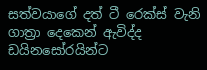සත්වයාගේ දත් ටී රෙක්ස් වැනි ගාත්‍රා දෙකෙන් ඇවිද්ද ඩයිනසෝරයින්ට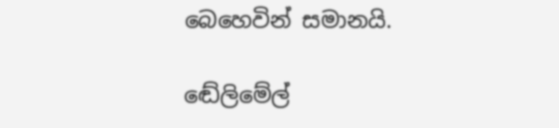බෙහෙවින් සමානයි.

ඬේලිමේල්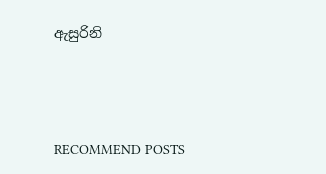ඇසුරිනි




RECOMMEND POSTS